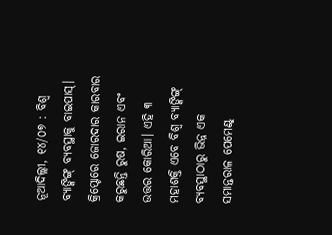ନୂଆଦିଲ୍ଲୀ, ୧୪/୦୭ : ବିଶ୍ୱ ବ୍ୟାଙ୍କିଙ୍ଗ୍ ବ୍ୟବସ୍ଥାକୁ ବାଇପାସ୍। କ୍ରିପ୍ଟୋରେ ଜୋରଦାର କାରବାର କରୁଛନ୍ତି ରୁଷ, ଇରାନ ଏବଂ ଉତ୍ତର କୋରିଆ। ଏହି ୩ ମହାଶକ୍ତି ଏବେ ବିଶ୍ୱ ବ୍ୟାଙ୍କିଙ୍ଗ୍ ବ୍ୟବସ୍ଥାଠାରୁ ଭିନ୍ନ ଏକ ସମାନ୍ତରାଳ ପେମେଣ୍ଟ୍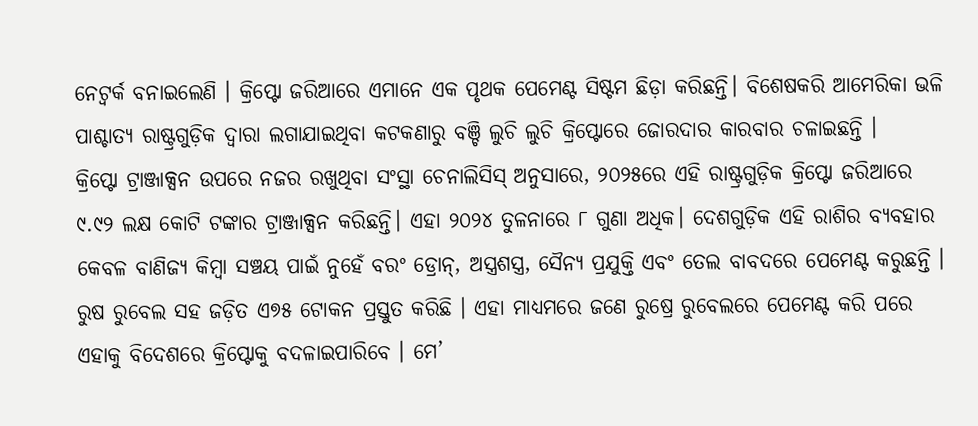ନେଟ୍ୱର୍କ ବନାଇଲେଣି । କ୍ରିପ୍ଟୋ ଜରିଆରେ ଏମାନେ ଏକ ପୃଥକ ପେମେଣ୍ଟ ସିଷ୍ଟମ ଛିଡ଼ା କରିଛନ୍ତି। ବିଶେଷକରି ଆମେରିକା ଭଳି ପାଶ୍ଚାତ୍ୟ ରାଷ୍ଟ୍ରଗୁଡ଼ିକ ଦ୍ୱାରା ଲଗାଯାଇଥିବା କଟକଣାରୁ ବଞ୍ଚି ଲୁଚି ଲୁଚି କ୍ରିପ୍ଟୋରେ ଜୋରଦାର କାରବାର ଚଳାଇଛନ୍ତି ।
କ୍ରିପ୍ଟୋ ଟ୍ରାଞ୍ଜାକ୍ସନ ଉପରେ ନଜର ରଖୁଥିବା ସଂସ୍ଥା ଚେନାଲିସିସ୍ ଅନୁସାରେ, ୨୦୨୫ରେ ଏହି ରାଷ୍ଟ୍ରଗୁଡ଼ିକ କ୍ରିପ୍ଟୋ ଜରିଆରେ ୯.୯୨ ଲକ୍ଷ କୋଟି ଟଙ୍କାର ଟ୍ରାଞ୍ଜାକ୍ସନ କରିଛନ୍ତି। ଏହା ୨୦୨୪ ତୁଳନାରେ ୮ ଗୁଣା ଅଧିକ। ଦେଶଗୁଡ଼ିକ ଏହି ରାଶିର ବ୍ୟବହାର କେବଳ ବାଣିଜ୍ୟ କିମ୍ବା ସଞ୍ଚୟ ପାଇଁ ନୁହେଁ ବରଂ ଡ୍ରୋନ୍, ଅସ୍ତ୍ରଶସ୍ତ୍ର, ସୈନ୍ୟ ପ୍ରଯୁକ୍ତି ଏବଂ ତେଲ ବାବଦରେ ପେମେଣ୍ଟ କରୁଛନ୍ତି । ରୁଷ ରୁବେଲ ସହ ଜଡ଼ିତ ଏ୭୫ ଟୋକନ ପ୍ରସ୍ତୁତ କରିଛି । ଏହା ମାଧ୍ୟମରେ ଜଣେ ରୁଷ୍ରେ ରୁବେଲରେ ପେମେଣ୍ଟ କରି ପରେ ଏହାକୁ ବିଦେଶରେ କ୍ରିପ୍ଟୋକୁ ବଦଳାଇପାରିବେ । ମେ’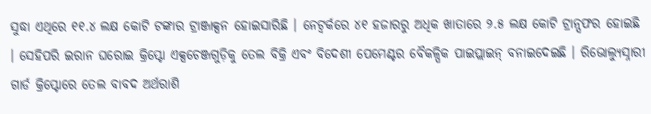ସୁଦ୍ଧା ଏଥିରେ ୧୧.୪ ଲକ୍ଷ କୋଟି ଟଙ୍କାର ଟ୍ରାଞ୍ଜାକ୍ସନ ହୋଇସାରିଛି । ନେଟ୍ୱର୍କରେ ୪୧ ହଜାରରୁ ଅଧିକ ଖାତାରେ ୨.୫ ଲକ୍ଷ କୋଟି ଟ୍ରାନ୍ସଫର ହୋଇଛି । ସେହିପରି ଇରାନ ଘରୋଇ କ୍ରିପ୍ଟୋ ଏକ୍ସଚେଞ୍ଜଗୁଡ଼ିକୁ ତେଲ ବିକ୍ରି ଏବଂ ବିଦେଶୀ ପେମେଣ୍ଟର ବୈକଳ୍ପିକ ପାଇପ୍ଲାଇନ୍ ବନାଇଦେଇଛି । ରିଭୋଲ୍ୟୁସ୍ନାରୀ ଗାର୍ଡ କ୍ରିପ୍ଟୋରେ ତେଲ ବାବଦ ଅର୍ଥରାଶି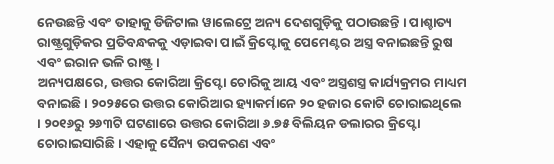ନେଉଛନ୍ତି ଏବଂ ତାହାକୁ ଡିଜିଟାଲ ୱାଲେଟ୍ରେ ଅନ୍ୟ ଦେଶଗୁଡ଼ିକୁ ପଠାଉଛନ୍ତି । ପାଶ୍ଚାତ୍ୟ ରାଷ୍ଟ୍ରଗୁଡ଼ିକର ପ୍ରତିବନ୍ଧକକୁ ଏଡ଼ାଇବା ପାଇଁ କ୍ରିପ୍ଟୋକୁ ପେମେଣ୍ଟର ଅସ୍ତ୍ର ବନାଇଛନ୍ତି ରୁଷ ଏବଂ ଇରାନ ଭଳି ରାଷ୍ଟ୍ର।
ଅନ୍ୟପକ୍ଷରେ, ଉତ୍ତର କୋରିଆ କ୍ରିପ୍ଟୋ ଚୋରିକୁ ଆୟ ଏବଂ ଅସ୍ତ୍ରଶସ୍ତ୍ର କାର୍ଯ୍ୟକ୍ରମର ମାଧ୍ୟମ ବନାଇଛି । ୨୦୨୫ରେ ଉତ୍ତର କୋରିଆର ହ୍ୟାକର୍ମାନେ ୨୦ ହଜାର କୋଟି ଚୋରାଇଥିଲେ । ୨୦୧୬ରୁ ୨୬୩ଟି ଘଟଣାରେ ଉତ୍ତର କୋରିଆ ୬.୭୫ ବିଲିୟନ ଡଲାରର କ୍ରିପ୍ଟୋ ଚୋରାଇସାରିଛି । ଏହାକୁ ସୈନ୍ୟ ଉପକରଣ ଏବଂ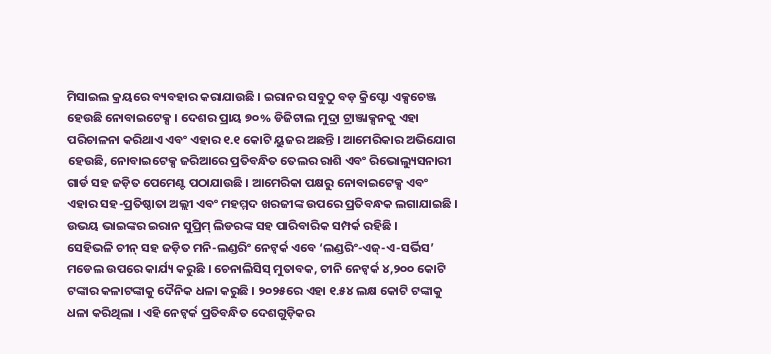ମିସାଇଲ କ୍ରୟରେ ବ୍ୟବହାର କରାଯାଉଛି । ଇରାନର ସବୁଠୁ ବଡ଼ କ୍ରିପ୍ଟୋ ଏକ୍ସଚେଞ୍ଜ ହେଉଛି ନୋବାଇଟେକ୍ସ । ଦେଶର ପ୍ରାୟ ୭୦% ଡିଜିଟାଲ ମୁଦ୍ରା ଟ୍ରାଞ୍ଜାକ୍ସନକୁ ଏହା ପରିଚାଳନା କରିଥାଏ ଏବଂ ଏହାର ୧.୧ କୋଟି ୟୁଜର ଅଛନ୍ତି । ଆମେରିକାର ଅଭିଯୋଗ ହେଉଛି, ନୋବାଇଟେକ୍ସ ଜରିଆରେ ପ୍ରତିବନ୍ଧିତ ତେଲର ରାଶି ଏବଂ ରିଭୋଲ୍ୟୁସନାରୀ ଗାର୍ଡ ସହ ଜଡ଼ିତ ପେମେଣ୍ଟ ପଠାଯାଉଛି । ଆମେରିକା ପକ୍ଷରୁ ନୋବାଇଟେକ୍ସ ଏବଂ ଏହାର ସହ-ପ୍ରତିଷ୍ଠାତା ଅଲ୍ଲୀ ଏବଂ ମହମ୍ମଦ ଖରଜୀଙ୍କ ଉପରେ ପ୍ରତିବନ୍ଧକ ଲଗାଯାଇଛି । ଉଭୟ ଭାଇଙ୍କର ଇରାନ ସୁପ୍ରିମ୍ ଲିଡରଙ୍କ ସହ ପାରିବାରିକ ସମ୍ପର୍କ ରହିଛି ।
ସେହିଭଳି ଚୀନ୍ ସହ ଜଡ଼ିତ ମନି-ଲଣ୍ଡରିଂ ନେଟ୍ୱର୍କ ଏବେ ‘ଲଣ୍ଡରିଂ-ଏଜ୍-ଏ-ସର୍ଭିସ’ ମଡେଲ ଉପରେ କାର୍ଯ୍ୟ କରୁଛି । ଚେନାଲିସିସ୍ ମୁତାବକ, ଚୀନି ନେଟ୍ୱର୍କ ୪,୨୦୦ କୋଟି ଟଙ୍କାର କଳାଟଙ୍କାକୁ ଦୈନିକ ଧଳା କରୁଛି । ୨୦୨୫ରେ ଏହା ୧.୫୪ ଲକ୍ଷ କୋଟି ଟଙ୍କାକୁ ଧଳା କରିଥିଲା । ଏହି ନେଟ୍ୱର୍କ ପ୍ରତିବନ୍ଧିତ ଦେଶଗୁଡ଼ିକର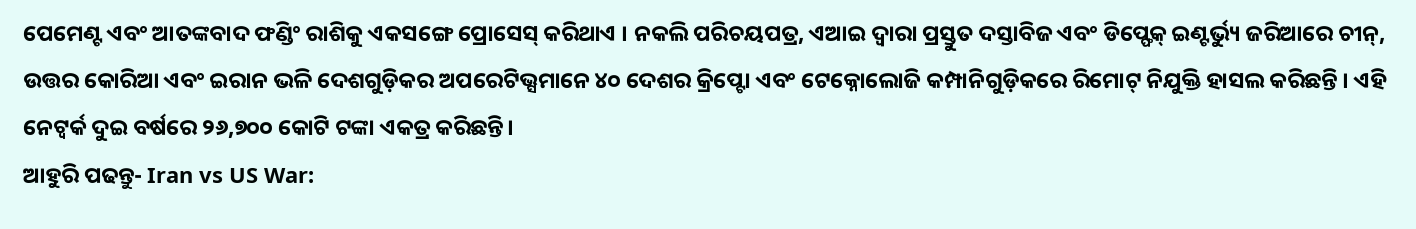ପେମେଣ୍ଟ ଏବଂ ଆତଙ୍କବାଦ ଫଣ୍ଡିଂ ରାଶିକୁ ଏକସଙ୍ଗେ ପ୍ରୋସେସ୍ କରିଥାଏ । ନକଲି ପରିଚୟପତ୍ର, ଏଆଇ ଦ୍ୱାରା ପ୍ରସ୍ତୁତ ଦସ୍ତାବିଜ ଏବଂ ଡିପ୍ଫେକ୍ ଇଣ୍ଟର୍ଭ୍ୟୁ ଜରିଆରେ ଚୀନ୍, ଉତ୍ତର କୋରିଆ ଏବଂ ଇରାନ ଭଳି ଦେଶଗୁଡ଼ିକର ଅପରେଟିଭ୍ସମାନେ ୪୦ ଦେଶର କ୍ରିପ୍ଟୋ ଏବଂ ଟେକ୍ନୋଲୋଜି କମ୍ପାନିଗୁଡ଼ିକରେ ରିମୋଟ୍ ନିଯୁକ୍ତି ହାସଲ କରିଛନ୍ତି । ଏହି ନେଟ୍ୱର୍କ ଦୁଇ ବର୍ଷରେ ୨୬,୭୦୦ କୋଟି ଟଙ୍କା ଏକତ୍ର କରିଛନ୍ତି।
ଆହୁରି ପଢନ୍ତୁ- Iran vs US War: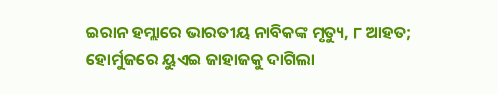ଇରାନ ହମ୍ଲାରେ ଭାରତୀୟ ନାବିକଙ୍କ ମୃତ୍ୟୁ, ୮ ଆହତ; ହୋର୍ମୁଜରେ ୟୁଏଇ ଜାହାଜକୁ ଦାଗିଲା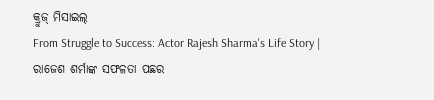କ୍ରୁଜ୍ ମିସାଇଲ୍
From Struggle to Success: Actor Rajesh Sharma's Life Story | ରାଜେଶ ଶର୍ମାଙ୍କ ସଫଳତା ପଛର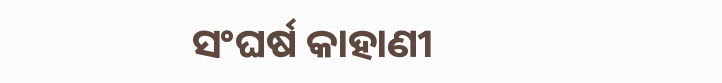ସଂଘର୍ଷ କାହାଣୀ